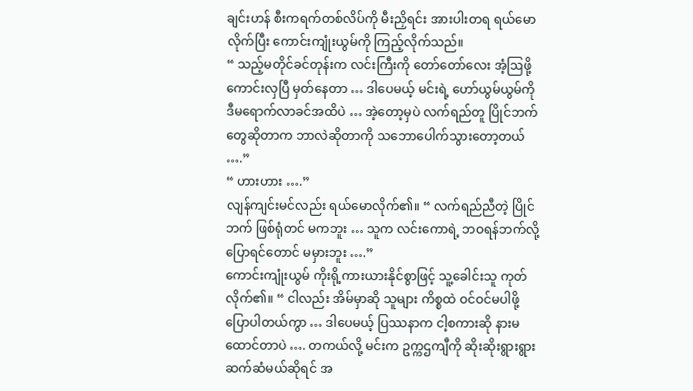ချင်းဟန် စီးကရက်တစ်လိပ်ကို မီးညှိရင်း အားပါးတရ ရယ်မောလိုက်ပြီး ကောင်းကျုံးယွမ်ကို ကြည့်လိုက်သည်။
“ သည့်မတိုင်ခင်တုန်းက လင်းကြီးကို တော်တော်လေး အံ့ဩဖို့ကောင်းလှပြီ မှတ်နေတာ … ဒါပေမယ့် မင်းရဲ့ ဟော်ယွမ်ယွမ်ကို ဒီမရောက်လာခင်အထိပဲ … အဲ့တော့မှပဲ လက်ရည်တူ ပြိုင်ဘက်တွေဆိုတာက ဘာလဲဆိုတာကို သဘောပေါက်သွားတော့တယ် ….”
“ ဟားဟား ….”
လျန်ကျင်းမင်လည်း ရယ်မောလိုက်၏။ “ လက်ရည်ညီတဲ့ ပြိုင်ဘက် ဖြစ်ရုံတင် မကဘူး … သူက လင်းကောရဲ့ ဘဝရန်ဘက်လို့ ပြောရင်တောင် မမှားဘူး ….”
ကောင်းကျုံးယွမ် ကိုးရို့ကားယားနိုင်စွာဖြင့် သူ့ခေါင်းသူ ကုတ်လိုက်၏။ “ ငါလည်း အိမ်မှာဆို သူများ ကိစ္စထဲ ဝင်ဝင်မပါဖို့ ပြောပါတယ်ကွာ … ဒါပေမယ့် ပြဿနာက ငါ့စကားဆို နားမထောင်တာပဲ …. တကယ်လို့ မင်းက ဥက္ကဌကျီကို ဆိုးဆိုးရွားရွား ဆက်ဆံမယ်ဆိုရင် အ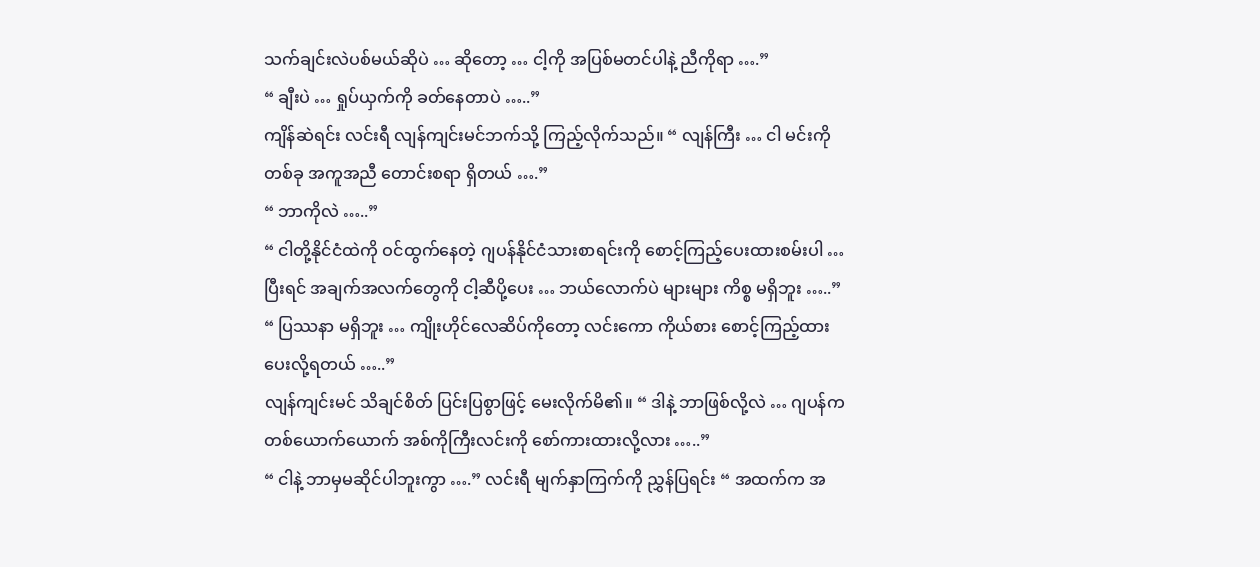သက်ချင်းလဲပစ်မယ်ဆိုပဲ … ဆိုတော့ … ငါ့ကို အပြစ်မတင်ပါနဲ့ ညီကိုရာ ….”
“ ချီးပဲ … ရှုပ်ယှက်ကို ခတ်နေတာပဲ …..”
ကျိန်ဆဲရင်း လင်းရီ လျန်ကျင်းမင်ဘက်သို့ ကြည့်လိုက်သည်။ “ လျန်ကြီး … ငါ မင်းကို တစ်ခု အကူအညီ တောင်းစရာ ရှိတယ် ….”
“ ဘာကိုလဲ …..”
“ ငါတို့နိုင်ငံထဲကို ဝင်ထွက်နေတဲ့ ဂျပန်နိုင်ငံသားစာရင်းကို စောင့်ကြည့်ပေးထားစမ်းပါ … ပြီးရင် အချက်အလက်တွေကို ငါ့ဆီပို့ပေး … ဘယ်လောက်ပဲ များများ ကိစ္စ မရှိဘူး …..”
“ ပြဿနာ မရှိဘူး … ကျိုးဟိုင်လေဆိပ်ကိုတော့ လင်းကော ကိုယ်စား စောင့်ကြည့်ထားပေးလို့ရတယ် …..”
လျန်ကျင်းမင် သိချင်စိတ် ပြင်းပြစွာဖြင့် မေးလိုက်မိ၏။ “ ဒါနဲ့ ဘာဖြစ်လို့လဲ … ဂျပန်က တစ်ယောက်ယောက် အစ်ကိုကြီးလင်းကို စော်ကားထားလို့လား …..”
“ ငါနဲ့ ဘာမှမဆိုင်ပါဘူးကွာ ….” လင်းရီ မျက်နှာကြက်ကို ညွှန်ပြရင်း “ အထက်က အ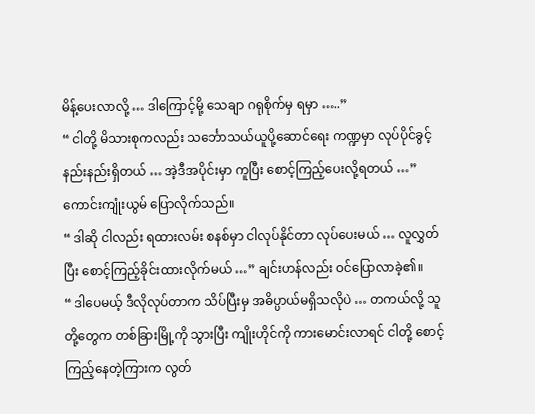မိန့်ပေးလာလို့ … ဒါကြောင့်မို့ သေချာ ဂရုစိုက်မှ ရမှာ …..”
“ ငါတို့ မိသားစုကလည်း သင်္ဘောသယ်ယူပို့ဆောင်ရေး ကဏ္ဍမှာ လုပ်ပိုင်ခွင့် နည်းနည်းရှိတယ် … အဲ့ဒီအပိုင်းမှာ ကူပြီး စောင့်ကြည့်ပေးလို့ရတယ် …” ကောင်းကျုံးယွမ် ပြောလိုက်သည်။
“ ဒါဆို ငါလည်း ရထားလမ်း စနစ်မှာ ငါလုပ်နိုင်တာ လုပ်ပေးမယ် … လူလွှတ်ပြီး စောင့်ကြည့်ခိုင်းထားလိုက်မယ် …” ချင်းဟန်လည်း ဝင်ပြောလာခဲ့၏။
“ ဒါပေမယ့် ဒီလိုလုပ်တာက သိပ်ပြီးမှ အဓိပ္ပာယ်မရှိသလိုပဲ … တကယ်လို့ သူတို့တွေက တစ်ခြားမြို့ကို သွားပြီး ကျိုးဟိုင်ကို ကားမောင်းလာရင် ငါတို့ စောင့်ကြည့်နေတဲ့ကြားက လွတ်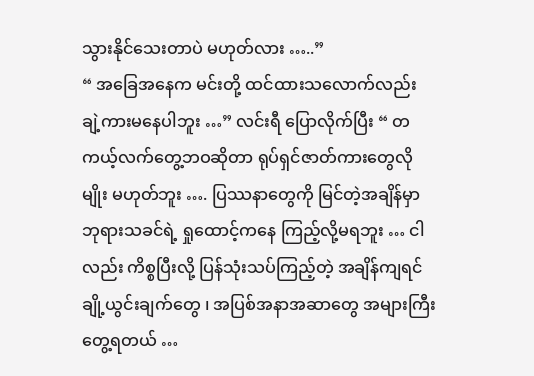သွားနိုင်သေးတာပဲ မဟုတ်လား …..”
“ အခြေအနေက မင်းတို့ ထင်ထားသလောက်လည်း ချဲ့ကားမနေပါဘူး …” လင်းရီ ပြောလိုက်ပြီး “ တကယ့်လက်တွေ့ဘဝဆိုတာ ရုပ်ရှင်ဇာတ်ကားတွေလိုမျိုး မဟုတ်ဘူး …. ပြဿနာတွေကို မြင်တဲ့အချိန်မှာ ဘုရားသခင်ရဲ့ ရှုထောင့်ကနေ ကြည့်လို့မရဘူး … ငါလည်း ကိစ္စပြီးလို့ ပြန်သုံးသပ်ကြည့်တဲ့ အချိန်ကျရင် ချို့ယွင်းချက်တွေ ၊ အပြစ်အနာအဆာတွေ အများကြီး တွေ့ရတယ် …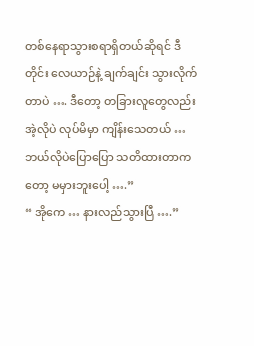တစ်နေရာသွားစရာရှိတယ်ဆိုရင် ဒီတိုင်း လေယာဉ်နဲ့ ချက်ချင်း သွားလိုက်တာပဲ …. ဒီတော့ တခြားလူတွေလည်း အဲ့လိုပဲ လုပ်မိမှာ ကျိန်းသေတယ် … ဘယ်လိုပဲပြောပြော သတိထားတာကတော့ မမှားဘူးပေါ့ ….”
“ အိုကေ … နားလည်သွားပြီ ….”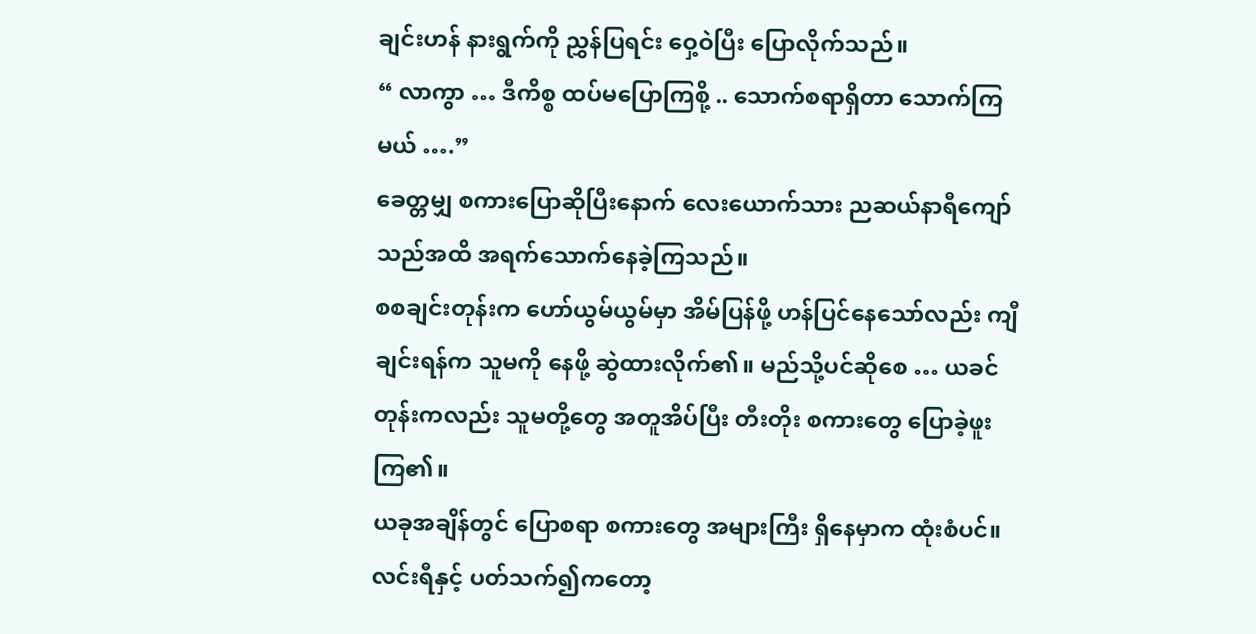ချင်းဟန် နားရွက်ကို ညွှန်ပြရင်း ဝှေ့ဝဲပြီး ပြောလိုက်သည်။
“ လာကွာ … ဒီကိစ္စ ထပ်မပြောကြစို့ .. သောက်စရာရှိတာ သောက်ကြမယ် ….”
ခေတ္တမျှ စကားပြောဆိုပြီးနောက် လေးယောက်သား ညဆယ်နာရီကျော်သည်အထိ အရက်သောက်နေခဲ့ကြသည်။
စစချင်းတုန်းက ဟော်ယွမ်ယွမ်မှာ အိမ်ပြန်ဖို့ ဟန်ပြင်နေသော်လည်း ကျီချင်းရန်က သူမကို နေဖို့ ဆွဲထားလိုက်၏။ မည်သို့ပင်ဆိုစေ … ယခင်တုန်းကလည်း သူမတို့တွေ အတူအိပ်ပြီး တီးတိုး စကားတွေ ပြောခဲ့ဖူးကြ၏။
ယခုအချိန်တွင် ပြောစရာ စကားတွေ အများကြီး ရှိနေမှာက ထုံးစံပင်။
လင်းရီနှင့် ပတ်သက်၍ကတော့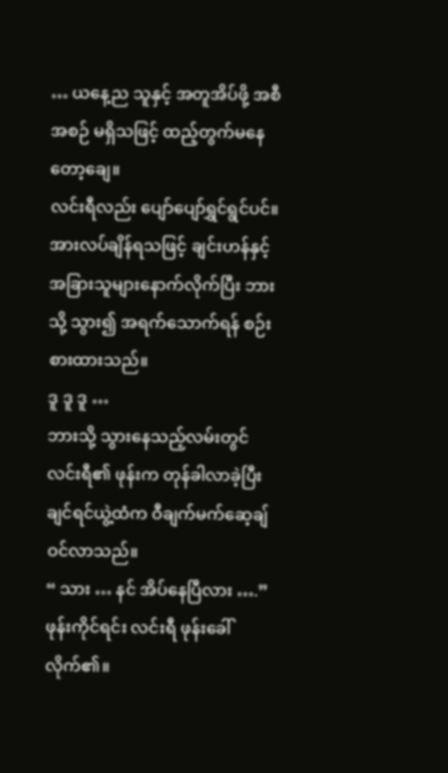… ယနေ့ည သူနှင့် အတူအိပ်ဖို့ အစီအစဉ် မရှိသဖြင့် ထည့်တွက်မနေတော့ချေ။
လင်းရီလည်း ပျော်ပျော်ရွှင်ရွင်ပင်။ အားလပ်ချိန်ရသဖြင့် ချင်းဟန်နှင့် အခြားသူများနောက်လိုက်ပြီး ဘားသို့ သွား၍ အရက်သောက်ရန် စဉ်းစားထားသည်။
ဒူ ဒူ ဒူ …
ဘားသို့ သွားနေသည့်လမ်းတွင် လင်းရီ၏ ဖုန်းက တုန်ခါလာခဲ့ပြီး ချင်ရင်ယွဲ့ထံက ဝီချက်မက်ဆေ့ချ် ဝင်လာသည်။
“ သား … နင် အိပ်နေပြီလား ….”
ဖုန်းကိုင်ရင်း လင်းရီ ဖုန်းခေါ်လိုက်၏။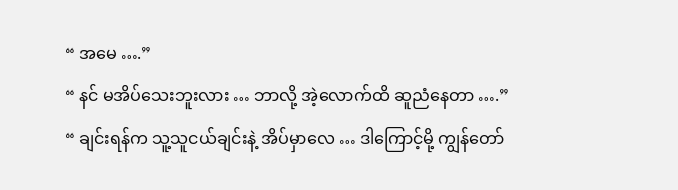“ အမေ ….”
“ နင် မအိပ်သေးဘူးလား … ဘာလို့ အဲ့လောက်ထိ ဆူညံနေတာ ….”
“ ချင်းရန်က သူ့သူငယ်ချင်းနဲ့ အိပ်မှာလေ … ဒါကြောင့်မို့ ကျွန်တော်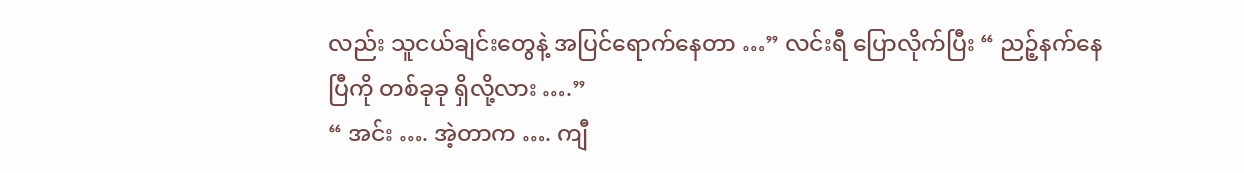လည်း သူငယ်ချင်းတွေနဲ့ အပြင်ရောက်နေတာ …” လင်းရီ ပြောလိုက်ပြီး “ ညဉ့်နက်နေပြီကို တစ်ခုခု ရှိလို့လား ….”
“ အင်း …. အဲ့တာက …. ကျီ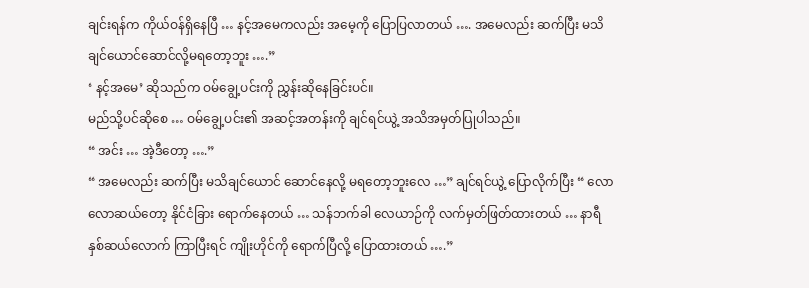ချင်းရန်က ကိုယ်ဝန်ရှိနေပြီ … နင့်အမေကလည်း အမေ့ကို ပြောပြလာတယ် …. အမေလည်း ဆက်ပြီး မသိချင်ယောင်ဆောင်လို့မရတော့ဘူး ….”
‘ နင့်အမေ’ ဆိုသည်က ဝမ်ချွေ့ပင်းကို ညွှန်းဆိုနေခြင်းပင်။
မည်သို့ပင်ဆိုစေ … ဝမ်ချွေ့ပင်း၏ အဆင့်အတန်းကို ချင်ရင်ယွဲ့ အသိအမှတ်ပြုပါသည်။
“ အင်း … အဲ့ဒီတော့ ….”
“ အမေလည်း ဆက်ပြီး မသိချင်ယောင် ဆောင်နေလို့ မရတော့ဘူးလေ …” ချင်ရင်ယွဲ့ ပြောလိုက်ပြီး “ လောလောဆယ်တော့ နိုင်ငံခြား ရောက်နေတယ် … သန်ဘက်ခါ လေယာဉ်ကို လက်မှတ်ဖြတ်ထားတယ် … နာရီ နှစ်ဆယ်လောက် ကြာပြီးရင် ကျိုးဟိုင်ကို ရောက်ပြီလို့ ပြောထားတယ် ….”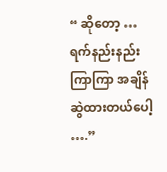“ ဆိုတော့ … ရက်နည်းနည်းကြာကြာ အချိန်ဆွဲထားတယ်ပေါ့ ….”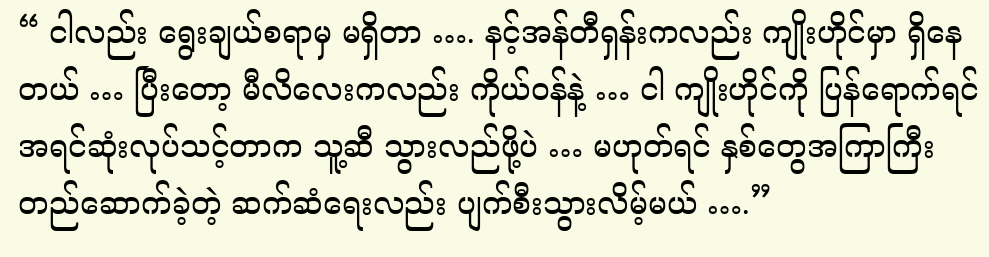“ ငါလည်း ရွေးချယ်စရာမှ မရှိတာ …. နင့်အန်တီရှန်းကလည်း ကျိုးဟိုင်မှာ ရှိနေတယ် … ပြီးတော့ မီလိလေးကလည်း ကိုယ်ဝန်နဲ့ … ငါ ကျိုးဟိုင်ကို ပြန်ရောက်ရင် အရင်ဆုံးလုပ်သင့်တာက သူ့ဆီ သွားလည်ဖို့ပဲ … မဟုတ်ရင် နှစ်တွေအကြာကြီး တည်ဆောက်ခဲ့တဲ့ ဆက်ဆံရေးလည်း ပျက်စီးသွားလိမ့်မယ် ….”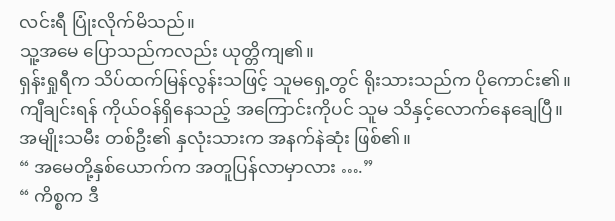လင်းရီ ပြုံးလိုက်မိသည်။
သူ့အမေ ပြောသည်ကလည်း ယုတ္တိကျ၏။
ရှန်းရှုရီက သိပ်ထက်မြန်လွန်းသဖြင့် သူမရှေ့တွင် ရိုးသားသည်က ပိုကောင်း၏။
ကျီချင်းရန် ကိုယ်ဝန်ရှိနေသည့် အကြောင်းကိုပင် သူမ သိနှင့်လောက်နေချေပြီ။
အမျိုးသမီး တစ်ဦး၏ နှလုံးသားက အနက်နဲဆုံး ဖြစ်၏။
“ အမေတို့နှစ်ယောက်က အတူပြန်လာမှာလား ….”
“ ကိစ္စက ဒီ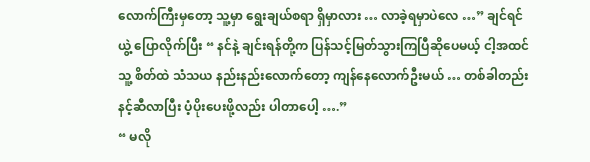လောက်ကြီးမှတော့ သူ့မှာ ရွေးချယ်စရာ ရှိမှာလား … လာခဲ့ရမှာပဲလေ …” ချင်ရင်ယွဲ့ ပြောလိုက်ပြီး “ နင်နဲ့ ချင်းရန်တို့က ပြန်သင့်မြတ်သွားကြပြီဆိုပေမယ့် ငါ့အထင် သူ့ စိတ်ထဲ သံသယ နည်းနည်းလောက်တော့ ကျန်နေလောက်ဦးမယ် … တစ်ခါတည်း နင့်ဆီလာပြီး ပံ့ပိုးပေးဖို့လည်း ပါတာပေါ့ ….”
“ မလို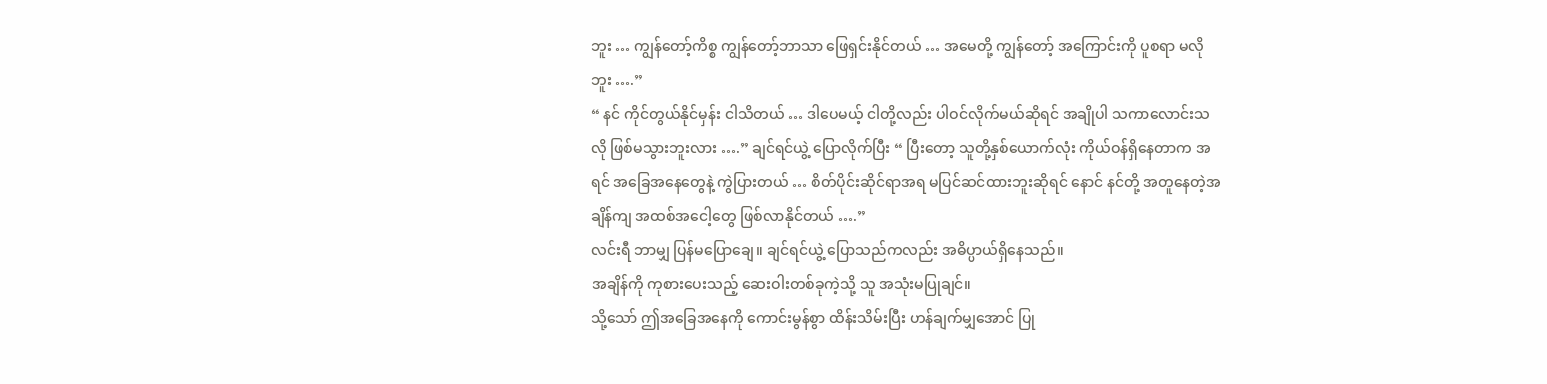ဘူး … ကျွန်တော့်ကိစ္စ ကျွန်တော့်ဘာသာ ဖြေရှင်းနိုင်တယ် … အမေတို့ ကျွန်တော့် အကြောင်းကို ပူစရာ မလိုဘူး ….”
“ နင် ကိုင်တွယ်နိုင်မှန်း ငါသိတယ် … ဒါပေမယ့် ငါတို့လည်း ပါဝင်လိုက်မယ်ဆိုရင် အချိုပါ သကာလောင်းသလို ဖြစ်မသွားဘူးလား ….” ချင်ရင်ယွဲ့ ပြောလိုက်ပြီး “ ပြီးတော့ သူတို့နှစ်ယောက်လုံး ကိုယ်ဝန်ရှိနေတာက အရင် အခြေအနေတွေနဲ့ ကွဲပြားတယ် … စိတ်ပိုင်းဆိုင်ရာအရ မပြင်ဆင်ထားဘူးဆိုရင် နောင် နင်တို့ အတူနေတဲ့အချိန်ကျ အထစ်အငေါ့တွေ ဖြစ်လာနိုင်တယ် ….”
လင်းရီ ဘာမျှ ပြန်မပြောချေ။ ချင်ရင်ယွဲ့ ပြောသည်ကလည်း အဓိပ္ပာယ်ရှိနေသည်။
အချိန်ကို ကုစားပေးသည့် ဆေးဝါးတစ်ခုကဲ့သို့ သူ အသုံးမပြုချင်။
သို့သော် ဤအခြေအနေကို ကောင်းမွန်စွာ ထိန်းသိမ်းပြီး ဟန်ချက်မျှအောင် ပြု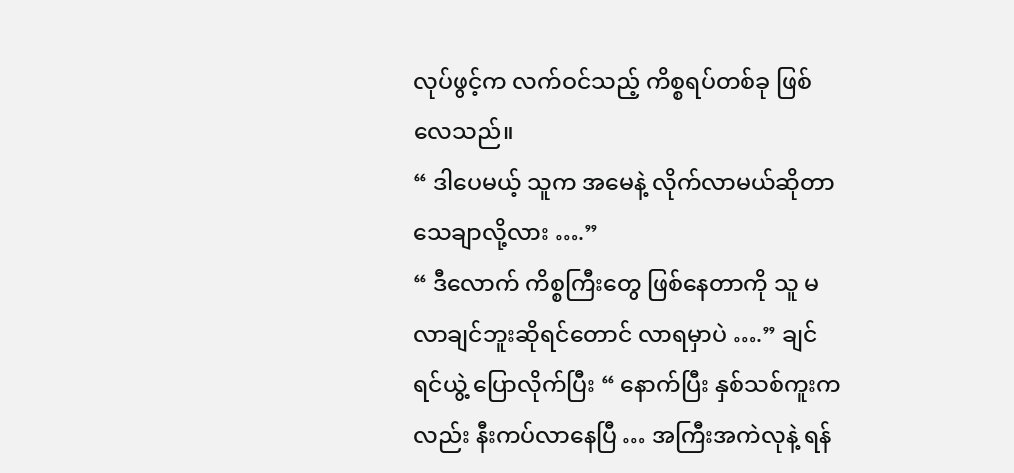လုပ်ဖွင့်က လက်ဝင်သည့် ကိစ္စရပ်တစ်ခု ဖြစ်လေသည်။
“ ဒါပေမယ့် သူက အမေနဲ့ လိုက်လာမယ်ဆိုတာ သေချာလို့လား ….”
“ ဒီလောက် ကိစ္စကြီးတွေ ဖြစ်နေတာကို သူ မလာချင်ဘူးဆိုရင်တောင် လာရမှာပဲ ….” ချင်ရင်ယွဲ့ ပြောလိုက်ပြီး “ နောက်ပြီး နှစ်သစ်ကူးကလည်း နီးကပ်လာနေပြီ … အကြီးအကဲလုနဲ့ ရန်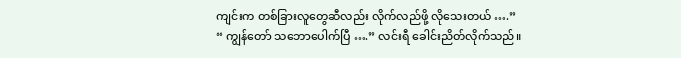ကျင်းက တစ်ခြားလူတွေဆီလည်း လိုက်လည်ဖို့ လိုသေးတယ် ….”
“ ကျွန်တော် သဘောပေါက်ပြီ ….” လင်းရီ ခေါင်းညိတ်လိုက်သည်။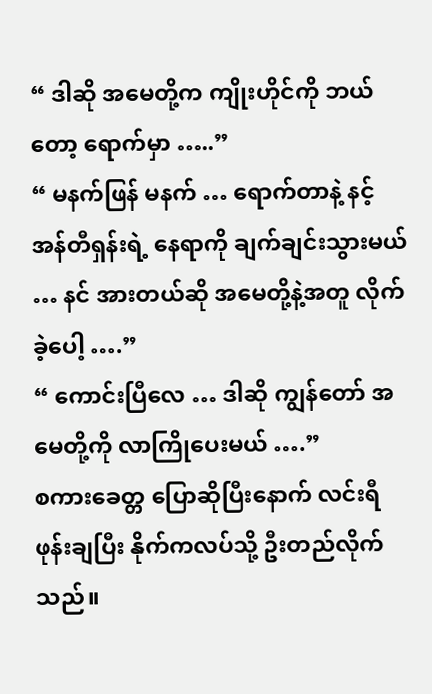“ ဒါဆို အမေတို့က ကျိုးဟိုင်ကို ဘယ်တော့ ရောက်မှာ …..”
“ မနက်ဖြန် မနက် … ရောက်တာနဲ့ နင့် အန်တီရှန်းရဲ့ နေရာကို ချက်ချင်းသွားမယ် … နင် အားတယ်ဆို အမေတို့နဲ့အတူ လိုက်ခဲ့ပေါ့ ….”
“ ကောင်းပြီလေ … ဒါဆို ကျွန်တော် အမေတို့ကို လာကြိုပေးမယ် ….”
စကားခေတ္တ ပြောဆိုပြီးနောက် လင်းရီ ဖုန်းချပြီး နိုက်ကလပ်သို့ ဦးတည်လိုက်သည်။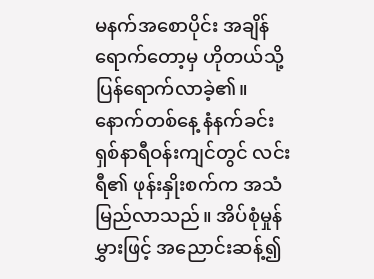မနက်အစောပိုင်း အချိန်ရောက်တော့မှ ဟိုတယ်သို့ ပြန်ရောက်လာခဲ့၏။
နောက်တစ်နေ့ နံနက်ခင်း ရှစ်နာရီဝန်းကျင်တွင် လင်းရီ၏ ဖုန်းနှိုးစက်က အသံမြည်လာသည်။ အိပ်စုံမှုန်မွှားဖြင့် အညောင်းဆန့်၍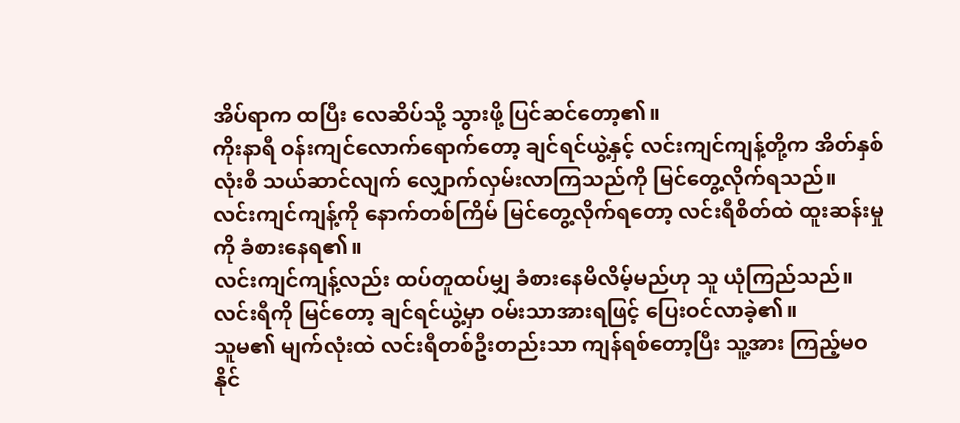အိပ်ရာက ထပြီး လေဆိပ်သို့ သွားဖို့ ပြင်ဆင်တော့၏။
ကိုးနာရီ ဝန်းကျင်လောက်ရောက်တော့ ချင်ရင်ယွဲ့နှင့် လင်းကျင်ကျန့်တို့က အိတ်နှစ်လုံးစီ သယ်ဆာင်လျက် လျှောက်လှမ်းလာကြသည်ကို မြင်တွေ့လိုက်ရသည်။
လင်းကျင်ကျန့်ကို နောက်တစ်ကြိမ် မြင်တွေ့လိုက်ရတော့ လင်းရီစိတ်ထဲ ထူးဆန်းမှုကို ခံစားနေရ၏။
လင်းကျင်ကျန့်လည်း ထပ်တူထပ်မျှ ခံစားနေမိလိမ့်မည်ဟု သူ ယုံကြည်သည်။
လင်းရီကို မြင်တော့ ချင်ရင်ယွဲ့မှာ ဝမ်းသာအားရဖြင့် ပြေးဝင်လာခဲ့၏။
သူမ၏ မျက်လုံးထဲ လင်းရီတစ်ဦးတည်းသာ ကျန်ရစ်တော့ပြီး သူ့အား ကြည့်မဝနိုင်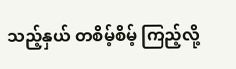သည့်နှယ် တစိမ့်စိမ့် ကြည့်လို့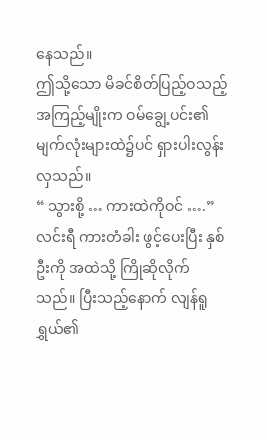နေသည်။
ဤသို့သော မိခင်စိတ်ပြည့်ဝသည့် အကြည့်မျိုးက ဝမ်ချွေ့ပင်း၏ မျက်လုံးများထဲ၌ပင် ရှားပါးလွန်းလှသည်။
“ သွားစို့ … ကားထဲကိုဝင် ….”
လင်းရီ ကားတံခါး ဖွင့်ပေးပြီး နှစ်ဦးကို အထဲသို့ ကြိုဆိုလိုက်သည်။ ပြီးသည့်နောက် လျန်ရူရွှယ်၏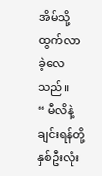အိမ်သို့ ထွက်လာခဲ့လေသည်။
“ မီလိနဲ့ ချင်းရန်တို့နှစ်ဦးလုံး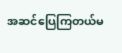အဆင်ပြေကြတယ်မ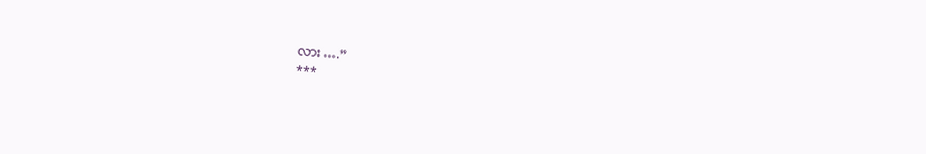လား ….”
***